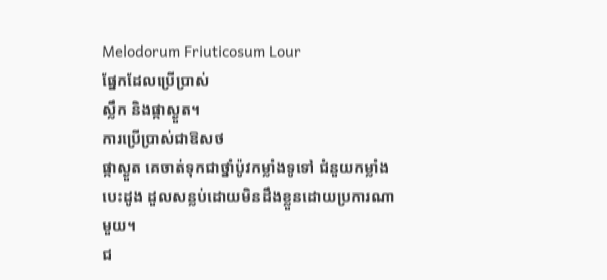Melodorum Friuticosum Lour
ផ្នែកដែលប្រើប្រាស់
ស្លឹក និងផ្កាស្ងួត។
ការប្រើប្រាស់ជាឱសថ
ផ្កាស្ងួត គេចាត់ទុកជាថ្នាំប៉ូវកម្លាំងទូទៅ ជំនួយកម្លាំងបេះដូង ដួលសន្លប់ដោយមិនដឹងខ្លួនដោយប្រការណាមួយ។
ជ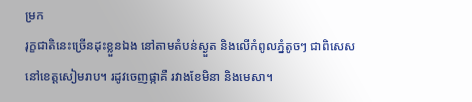ម្រក
រុក្ខជាតិនេះច្រើនដុះខ្លួនឯង នៅតាមតំបន់ស្ងួត និងលើកំពូលភ្នំតូចៗ ជាពិសេសនៅខេត្តសៀមរាប។ រដូវចេញផ្កាគឺ រវាងខែមិនា និងមេសា។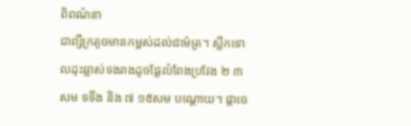ពិពណ៌នា
ជាព្សឹក្រតូចមានកម្ពស់ដល់៨ម៉េត្រ។ ស្លឹកទោលដុះឆ្លាស់ទងរាងដូចផ្លែលំពែងប្រវែង ២ ៣សម ទទឹង និង ៧ ១៥សម បណ្ដោយ។ ផ្កាចេ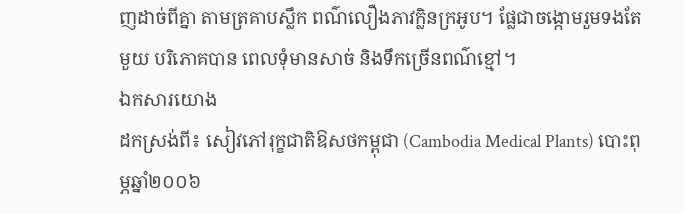ញដាច់ពីគ្នា តាមត្រគាបស្លឹក ពណ៌លឿងភាវក្លិនក្រអូប។ ផ្លែជាចង្កោមរួមទងតែមួយ បរិភោគបាន ពេលទុំមានសាច់ និងទឹកច្រើនពណ៌ខ្មៅ។
ឯកសារយោង
ដកស្រង់ពី៖ សៀវភៅរុក្ខជាតិឱសថកម្ពុជា (Cambodia Medical Plants) បោះពុម្ភឆ្នាំ២០០៦